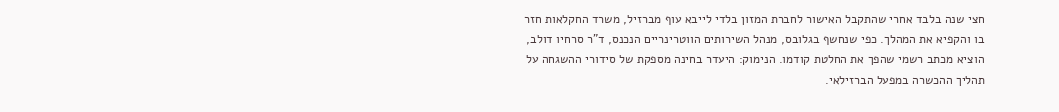חצי שנה בלבד אחרי שהתקבל האישור לחברת המזון בלדי לייבא עוף מברזיל, משרד החקלאות חזר בו והקפיא את המהלך. כפי שנחשף בגלובס, מנהל השירותים הווטרינריים הנכנס, ד"ר סרחיו דולב, הוציא מכתב רשמי שהפך את החלטת קודמו. הנימוק: היעדר בחינה מספקת של סידורי ההשגחה על תהליך ההכשרה במפעל הברזילאי.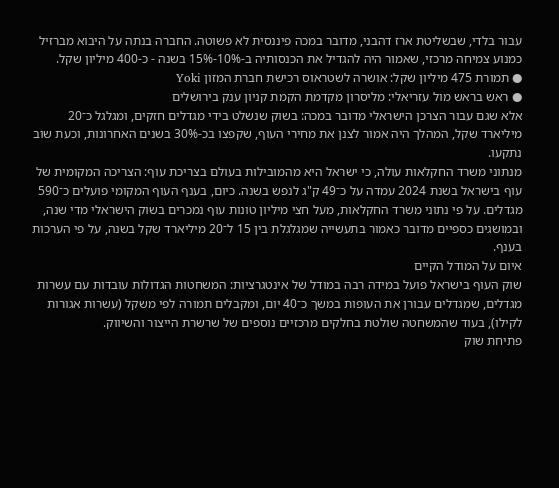עבור בלדי, שבשליטת ארז דהבני, מדובר במכה פיננסית לא פשוטה. החברה בנתה על היבוא מברזיל כמנוע צמיחה מרכזי, שאמור היה להגדיל את הכנסותיה ב-10%-15% בשנה - כ-400 מיליון שקל.
● תמורת 475 מיליון שקל: אושרה לשטראוס רכישת חברת המזון Yoki
● ראש בראש מול עזריאלי: מליסרון מקדמת הקמת קניון ענק בירושלים
אלא שגם עבור הצרכן הישראלי מדובר במכה: בשוק שנשלט בידי מגדלים חזקים, ומגלגל כ־20 מיליארד שקל, המהלך היה אמור לצנן את מחירי העוף, שקפצו בכ-30% בשנים האחרונות, וכעת שוב נתקעו.
מנתוני משרד החקלאות עולה, כי ישראל היא מהמובילות בעולם בצריכת עוף: הצריכה המקומית של עוף בישראל בשנת 2024 עמדה על כ־49 ק"ג לנפש בשנה. כיום, בענף העוף המקומי פועלים כ־590 מגדלים. על פי נתוני משרד החקלאות, מעל חצי מיליון טונות עוף נמכרים בשוק הישראלי מדי שנה, ובמושגים כספיים מדובר כאמור בתעשייה שמגלגלת בין 15 ל־20 מיליארד שקל בשנה, על פי הערכות בענף.
איום על המודל הקיים
שוק העוף בישראל פועל במידה רבה במודל של אינטגרציות: המשחטות הגדולות עובדות עם עשרות מגדלים, שמגדלים עבורן את העופות במשך כ־40 יום, ומקבלים תמורה לפי משקל (עשרות אגורות לקילו), בעוד שהמשחטה שולטת בחלקים מרכזיים נוספים של שרשרת הייצור והשיווק.
פתיחת שוק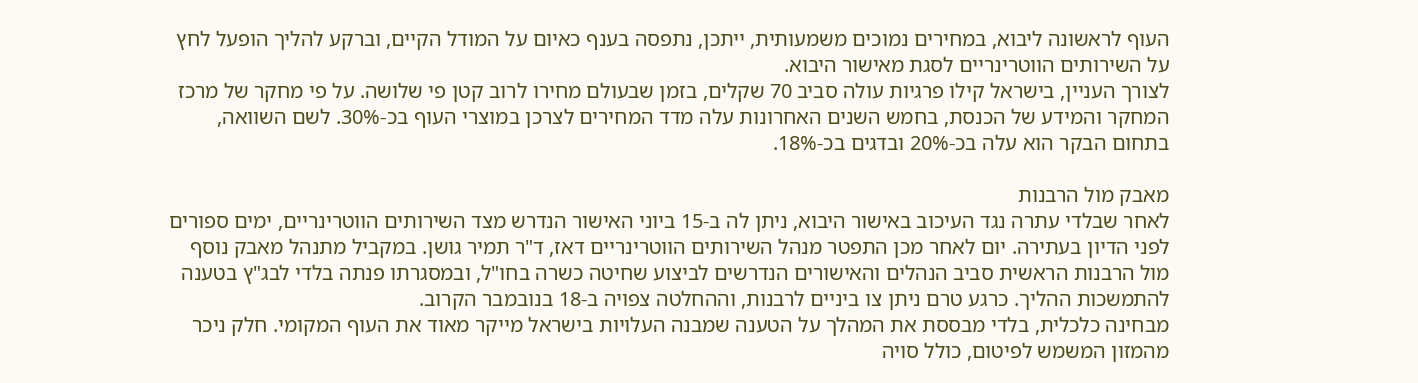העוף לראשונה ליבוא, במחירים נמוכים משמעותית, ייתכן, נתפסה בענף כאיום על המודל הקיים, וברקע להליך הופעל לחץ על השירותים הווטרינריים לסגת מאישור היבוא.
לצורך העניין, בישראל קילו פרגיות עולה סביב 70 שקלים, בזמן שבעולם מחירו לרוב קטן פי שלושה. על פי מחקר של מרכז המחקר והמידע של הכנסת, בחמש השנים האחרונות עלה מדד המחירים לצרכן במוצרי העוף בכ-30%. לשם השוואה, בתחום הבקר הוא עלה בכ-20% ובדגים בכ-18%.

מאבק מול הרבנות
לאחר שבלדי עתרה נגד העיכוב באישור היבוא, ניתן לה ב-15 ביוני האישור הנדרש מצד השירותים הווטרינריים, ימים ספורים לפני הדיון בעתירה. יום לאחר מכן התפטר מנהל השירותים הווטרינריים דאז, ד"ר תמיר גושן. במקביל מתנהל מאבק נוסף מול הרבנות הראשית סביב הנהלים והאישורים הנדרשים לביצוע שחיטה כשרה בחו"ל, ובמסגרתו פנתה בלדי לבג"ץ בטענה להתמשכות ההליך. כרגע טרם ניתן צו ביניים לרבנות, וההחלטה צפויה ב-18 בנובמבר הקרוב.
מבחינה כלכלית, בלדי מבססת את המהלך על הטענה שמבנה העלויות בישראל מייקר מאוד את העוף המקומי. חלק ניכר מהמזון המשמש לפיטום, כולל סויה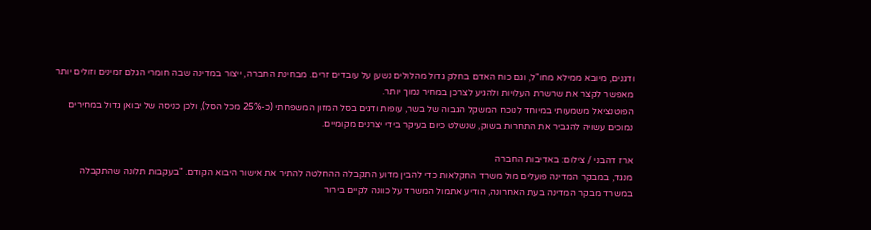ודגנים, מיובא ממילא מחו"ל, וגם כוח האדם בחלק גדול מהלולים נשען על עובדים זרים. מבחינת החברה, ייצור במדינה שבה חומרי הגלם זמינים וזולים יותר מאפשר לקצר את שרשרת העלויות ולהגיע לצרכן במחיר נמוך יותר.
הפוטנציאל משמעותי במיוחד לנוכח המשקל הגבוה של בשר, עופות ודגים בסל המזון המשפחתי (כ-25% מכל הסל), ולכן כניסה של יבואן גדול במחירים נמוכים עשויה להגביר את התחרות בשוק, שנשלט כיום בעיקר בידי יצרנים מקומיים.

ארז דהבני / צילום: באדיבות החברה
מנגד, במבקר המדינה פועלים מול משרד החקלאות כדי להבין מדוע התקבלה ההחלטה להתיר את אישור היבוא הקודם. "בעקבות תלונה שהתקבלה במשרד מבקר המדינה בעת האחרונה, הודיע אתמול המשרד על כוונה לקיים בירור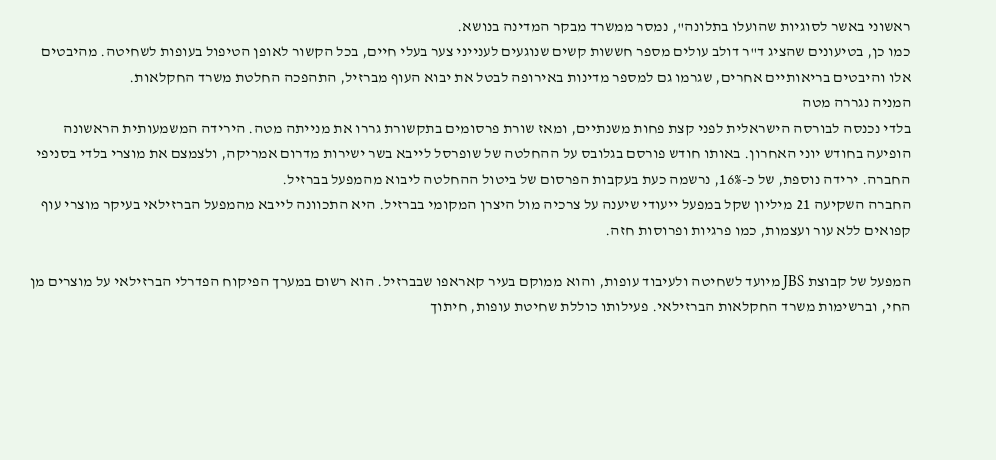ראשוני באשר לסוגיות שהועלו בתלונה", נמסר ממשרד מבקר המדינה בנושא.
כמו כן, בטיעונים שהציג ד"ר דולב עולים מספר חששות קשים שנוגעים לענייני צער בעלי חיים, בכל הקשור לאופן הטיפול בעופות לשחיטה. מהיבטים אלו והיבטים בריאותיים אחרים, שגרמו גם למספר מדינות באירופה לבטל את יבוא העוף מברזיל, התהפכה החלטת משרד החקלאות.
המניה נגררה מטה
בלדי נכנסה לבורסה הישראלית לפני קצת פחות משנתיים, ומאז שורת פרסומים בתקשורת גררו את מנייתה מטה. הירידה המשמעותית הראשונה הופיעה בחודש יוני האחרון. באותו חודש פורסם בגלובס על ההחלטה של שופרסל לייבא בשר ישירות מדרום אמריקה, ולצמצם את מוצרי בלדי בסניפי החברה. ירידה נוספת, של כ-16%, נרשמה כעת בעקבות הפרסום של ביטול ההחלטה ליבוא מהמפעל בברזיל.
החברה השקיעה 21 מיליון שקל במפעל ייעודי שיענה על צרכיה מול היצרן המקומי בברזיל. היא התכוונה לייבא מהמפעל הברזילאי בעיקר מוצרי עוף קפואים ללא עור ועצמות, כמו פרגיות ופרוסות חזה.

המפעל של קבוצת JBS מיועד לשחיטה ולעיבוד עופות, והוא ממוקם בעיר קאראפו שבברזיל. הוא רשום במערך הפיקוח הפדרלי הברזילאי על מוצרים מן החי, וברשימות משרד החקלאות הברזילאי. פעילותו כוללת שחיטת עופות, חיתוך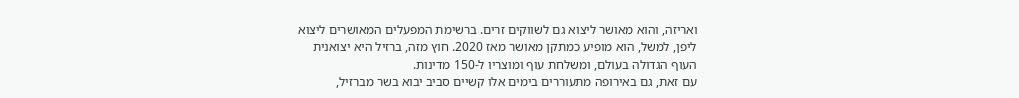ואריזה, והוא מאושר ליצוא גם לשווקים זרים. ברשימת המפעלים המאושרים ליצוא ליפן, למשל, הוא מופיע כמתקן מאושר מאז 2020. חוץ מזה, ברזיל היא יצואנית העוף הגדולה בעולם, ומשלחת עוף ומוצריו ל-150 מדינות.
עם זאת, גם באירופה מתעוררים בימים אלו קשיים סביב יבוא בשר מברזיל,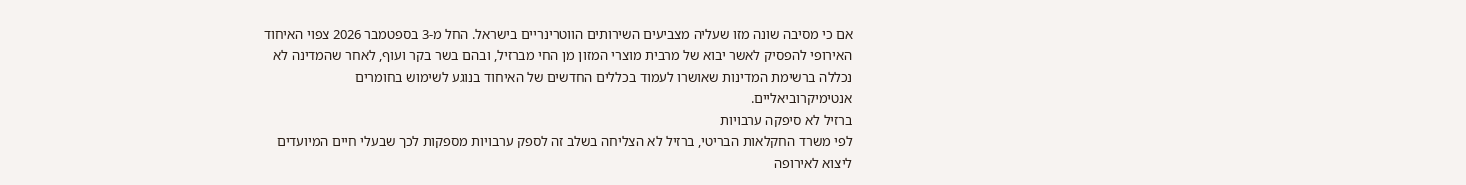אם כי מסיבה שונה מזו שעליה מצביעים השירותים הווטרינריים בישראל. החל מ-3 בספטמבר 2026 צפוי האיחוד האירופי להפסיק לאשר יבוא של מרבית מוצרי המזון מן החי מברזיל, ובהם בשר בקר ועוף, לאחר שהמדינה לא נכללה ברשימת המדינות שאושרו לעמוד בכללים החדשים של האיחוד בנוגע לשימוש בחומרים אנטימיקרוביאליים.
ברזיל לא סיפקה ערבויות
לפי משרד החקלאות הבריטי, ברזיל לא הצליחה בשלב זה לספק ערבויות מספקות לכך שבעלי חיים המיועדים ליצוא לאירופה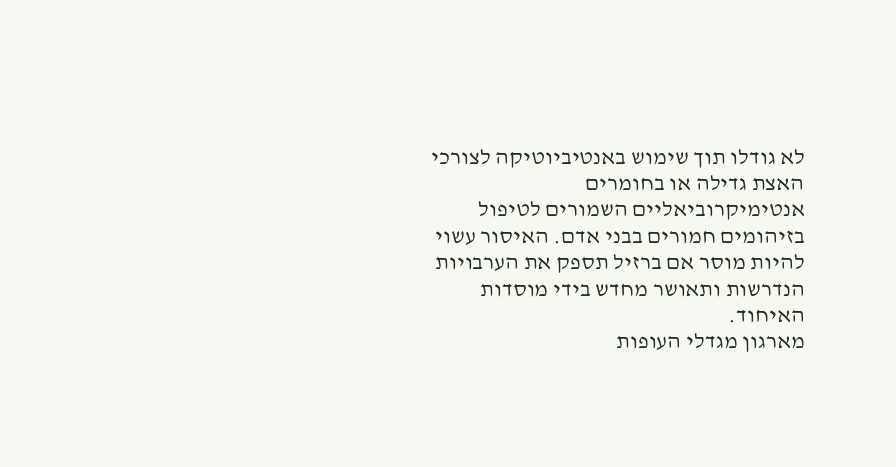לא גודלו תוך שימוש באנטיביוטיקה לצורכי האצת גדילה או בחומרים אנטימיקרוביאליים השמורים לטיפול בזיהומים חמורים בבני אדם. האיסור עשוי להיות מוסר אם ברזיל תספק את הערבויות הנדרשות ותאושר מחדש בידי מוסדות האיחוד.
מארגון מגדלי העופות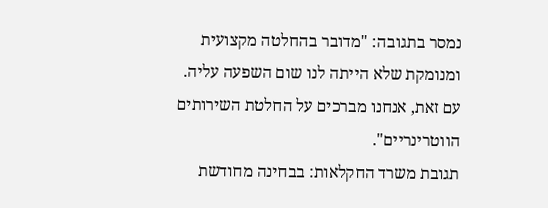נמסר בתגובה: "מדובר בהחלטה מקצועית ומנומקת שלא הייתה לנו שום השפעה עליה. עם זאת, אנחנו מברכים על החלטת השירותים הווטרינריים".
תגובת משרד החקלאות: בבחינה מחודשת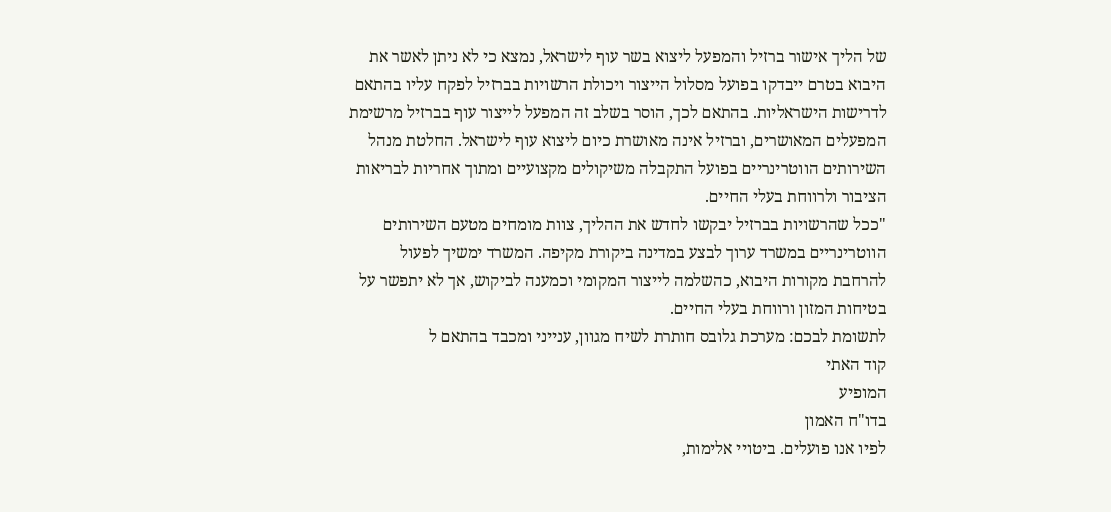של הליך אישור ברזיל והמפעל ליצוא בשר עוף לישראל, נמצא כי לא ניתן לאשר את היבוא בטרם ייבדקו בפועל מסלול הייצור ויכולת הרשויות בברזיל לפקח עליו בהתאם לדרישות הישראליות. בהתאם לכך, הוסר בשלב זה המפעל לייצור עוף בברזיל מרשימת המפעלים המאושרים, וברזיל אינה מאושרת כיום ליצוא עוף לישראל. החלטת מנהל השירותים הווטרינריים בפועל התקבלה משיקולים מקצועיים ומתוך אחריות לבריאות הציבור ולרווחת בעלי החיים.
"ככל שהרשויות בברזיל יבקשו לחדש את ההליך, צוות מומחים מטעם השירותים הווטרינריים במשרד ערוך לבצע במדינה ביקורת מקיפה. המשרד ימשיך לפעול להרחבת מקורות היבוא, כהשלמה לייצור המקומי וכמענה לביקוש, אך לא יתפשר על בטיחות המזון ורווחת בעלי החיים.
לתשומת לבכם: מערכת גלובס חותרת לשיח מגוון, ענייני ומכבד בהתאם ל
קוד האתי
המופיע
בדו"ח האמון
לפיו אנו פועלים. ביטויי אלימות,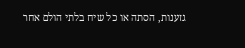גזענות, הסתה או כל שיח בלתי הולם אחר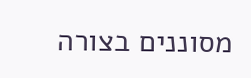מסוננים בצורה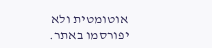אוטומטית ולא יפורסמו באתר.